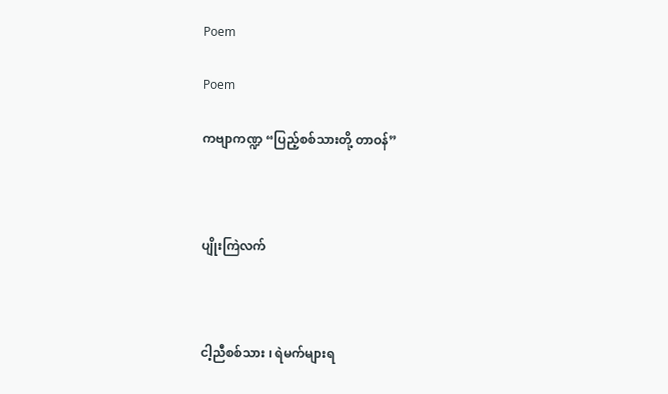Poem

Poem

ကဗျာကဏ္ဍ “ပြည့်စစ်သားတို့ တာဝန်”



ပျိုးကြဲလက်



ငါ့ညီစစ်သား ၊ ရဲမက်များရ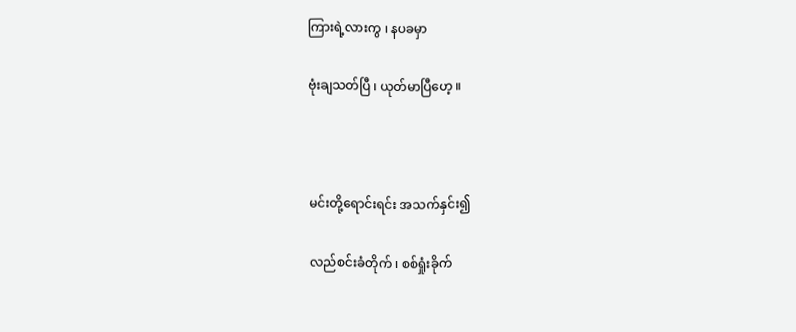ကြားရဲ့လားကွ ၊ နပခမှာ

ဗုံးချသတ်ပြီ ၊ ယုတ်မာပြီဟေ့ ။



မင်းတို့ရောင်းရင်း အသက်နှင်း၍

လည်စင်းခံတိုက် ၊ စစ်ရှုံးခိုက်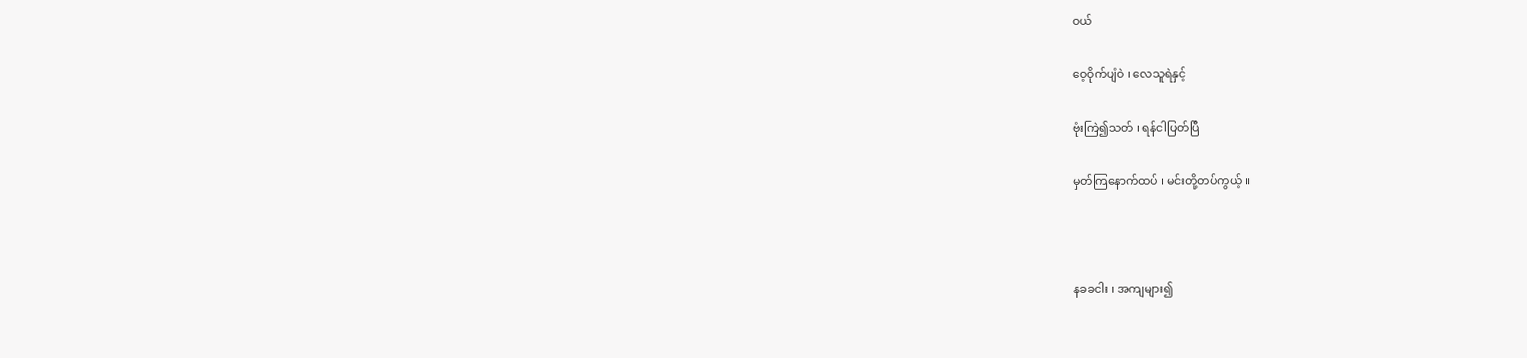ဝယ်

ဝေ့ဝိုက်ပျံဝဲ ၊ လေသူရဲနှင့်

ဗုံးကြဲ၍သတ် ၊ ရန်ငါပြတ်ပြီ

မှတ်ကြနောက်ထပ် ၊ မင်းတို့တပ်ကွယ့် ။



နခခငါး ၊ အကျများ၍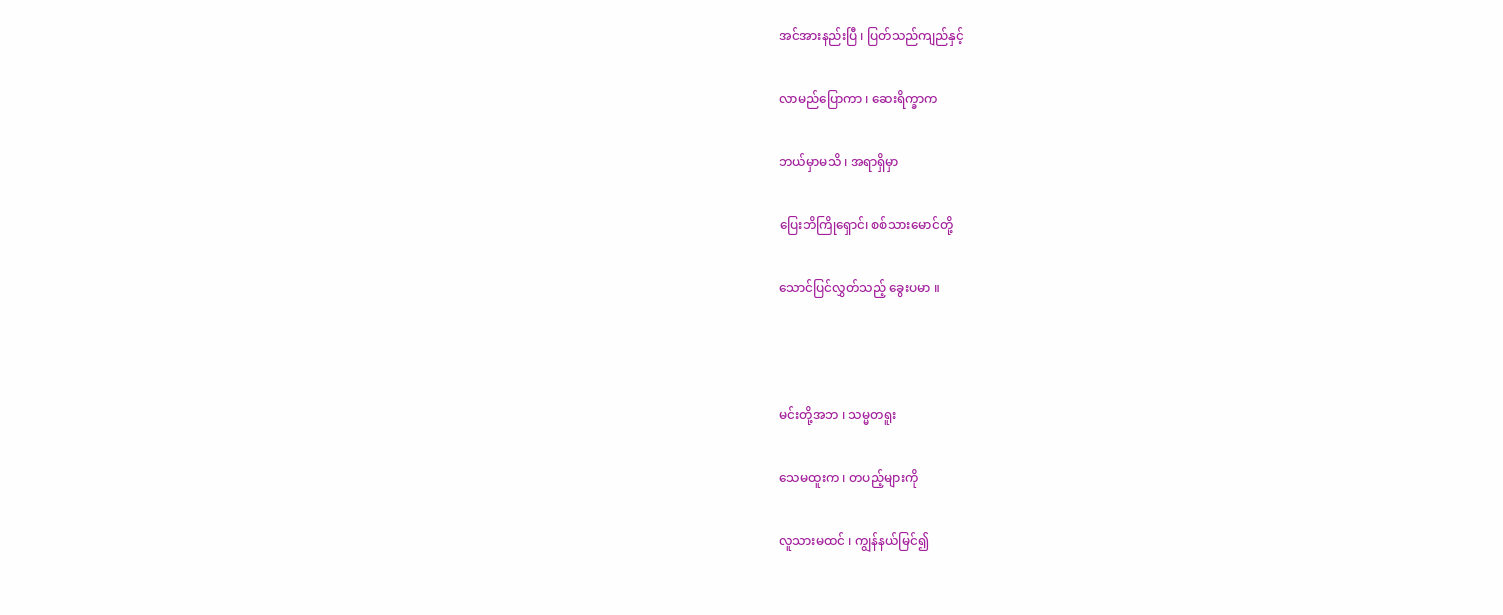အင်အားနည်းပြီ ၊ ပြတ်သည်ကျည်နှင့်

လာမည်ပြောကာ ၊ ဆေးရိက္ခာက

ဘယ်မှာမသိ ၊ အရာရှိမှာ

ပြေးဘိကြိုရှောင်၊ စစ်သားမောင်တို့

သောင်ပြင်လွှတ်သည့် ခွေးပမာ ။



မင်းတို့အဘ ၊ သမ္မတရူး

သေမထူးက ၊ တပည့်များကို

လူသားမထင် ၊ ကျွန်နယ်မြင်၍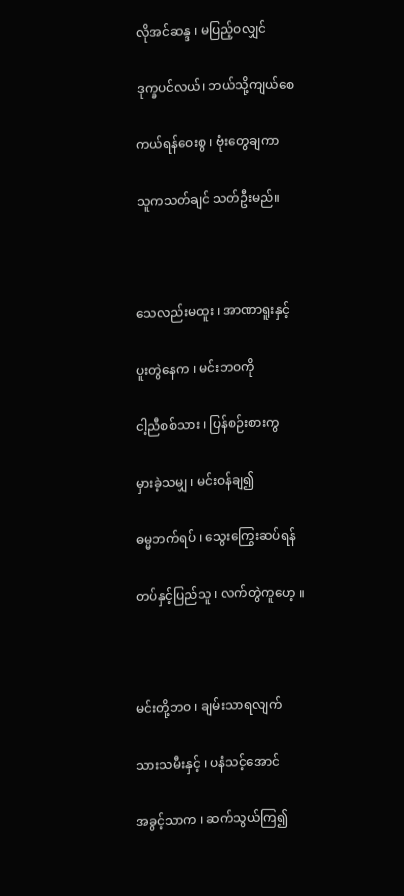လိုအင်ဆန္ဒ ၊ မပြည့်ဝလျှင်

ဒုက္ခပင်လယ်၊ ဘယ်သို့ကျယ်စေ

ကယ်ရန်ဝေးစွ ၊ ဗုံးတွေချကာ

သူကသတ်ချင် သတ်ဦးမည်။



သေလည်းမထူး ၊ အာဏာရူးနှင့်

ပူးတွဲနေက ၊ မင်းဘဝကို

ငါ့ညီစစ်သား ၊ ပြန်စဉ်းစားကွ

မှားခဲ့သမျှ ၊ မင်းဝန်ချ၍

ဓမ္မဘက်ရပ် ၊ သွေးကြွေးဆပ်ရန်

တပ်နှင့်ပြည်သူ ၊ လက်တွဲကူဟေ့ ။



မင်းတို့ဘဝ ၊ ချမ်းသာရလျက်

သားသမီးနှင့် ၊ ပနံသင့်အောင်

အခွင့်သာက ၊ ဆက်သွယ်ကြ၍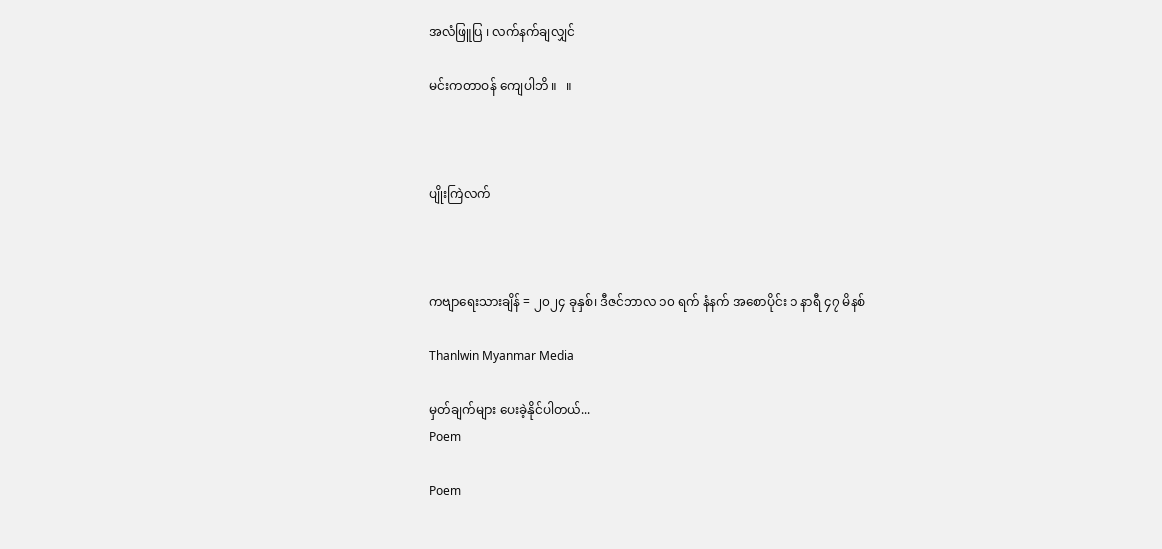အလံဖြူပြ ၊ လက်နက်ချလျှင်

မင်းကတာဝန် ကျေပါဘိ ။   ။



ပျိုးကြဲလက်



ကဗျာရေးသားချိန် = ၂၀၂၄ ခုနှစ်၊ ဒီဇင်ဘာလ ၁၀ ရက် နံနက် အစောပိုင်း ၁ နာရီ ၄၇ မိနစ်

Thanlwin Myanmar Media

မှတ်ချက်များ ပေးခဲ့နိုင်ပါတယ်...
Poem

Poem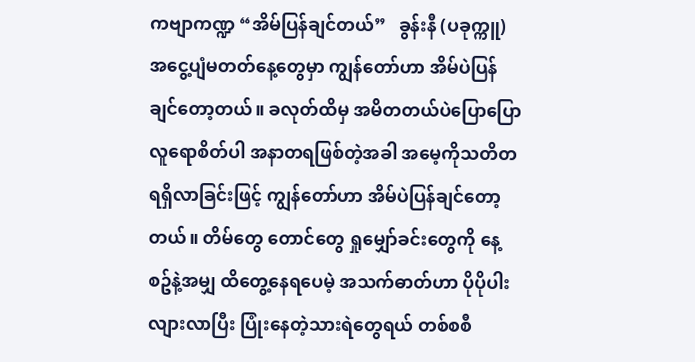ကဗျာကဏ္ဍ “အိမ်ပြန်ချင်တယ်”   ခွန်းနီ (ပခုက္ကူ) အငွေ့ပျံမတတ်နေ့တွေမှာ ကျွန်တော်ဟာ အိမ်ပဲပြန်ချင်တော့တယ်။ ခလုတ်ထိမှ အမိတတယ်ပဲပြောပြော လူရောစိတ်ပါ အနာတရဖြစ်တဲ့အခါ အမေ့ကိုသတိတရရှိလာခြင်းဖြင့် ကျွန်တော်ဟာ အိမ်ပဲပြန်ချင်တော့တယ်။ တိမ်တွေ တောင်တွေ ရှုမျှော်ခင်းတွေကို နေ့စဥ်နဲ့အမျှ ထိတွေ့နေရပေမဲ့ အသက်ဓာတ်ဟာ ပိုပိုပါးလျားလာပြီး ပြုံးနေတဲ့သားရဲတွေရယ် တစ်စစီ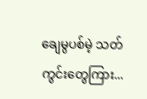ချေမွပစ်မဲ့ သတ်ကွင်းတွေကြား...